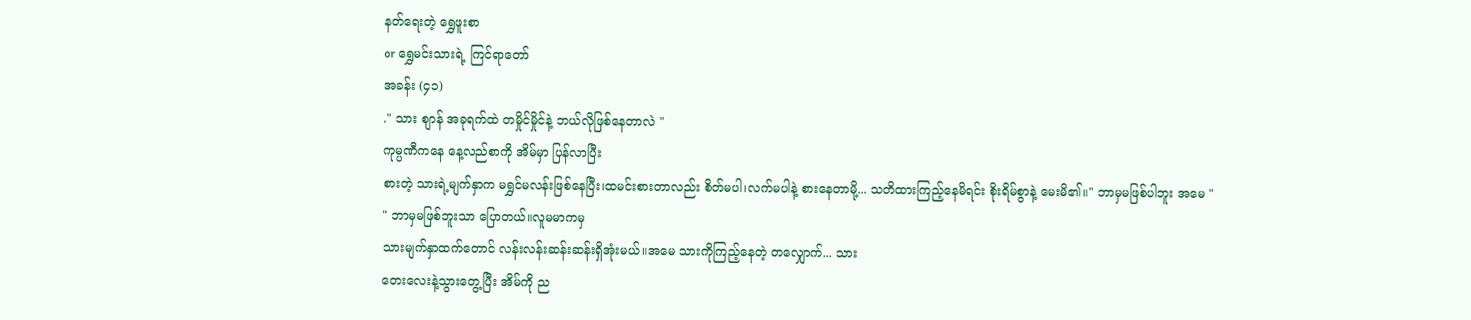နတ်ရေးတဲ့ ရွှေဖူးစာ
or ရွှေမင်းသားရဲ့ ကြင်ရာတော်
အခန်း (၄၁)
." သား စျာန် အခုရက်ထဲ တမှိုင်မှိုင်နဲ့ ဘယ်လိုဖြစ်နေတာလဲ "
ကုမ္ပဏီကနေ နေ့လည်စာကို အိမ်မှာ ပြန်လာပြီး
စားတဲ့ သားရဲ့မျက်နှာက မရွှင်မလန်းဖြစ်နေပြီး၊ထမင်းစားတာလည်း စိတ်မပါ၊လက်မပါနဲ့ စားနေတာမို့... သတိထားကြည့်နေမိရင်း စိုးရိမ်စွာနဲ့ မေးမိ၏။" ဘာမှမဖြစ်ပါဘူး အမေ "
" ဘာမှမဖြစ်ဘူးသာ ပြောတယ်။လူမမာကမှ
သားမျက်နှာထက်တောင် လန်းလန်းဆန်းဆန်းရှိအုံးမယ်။အမေ သားကိုကြည့်နေတဲ့ တလျှောက်... သား
တေးလေးနဲ့သွားတွေ့ပြီး အိမ်ကို ည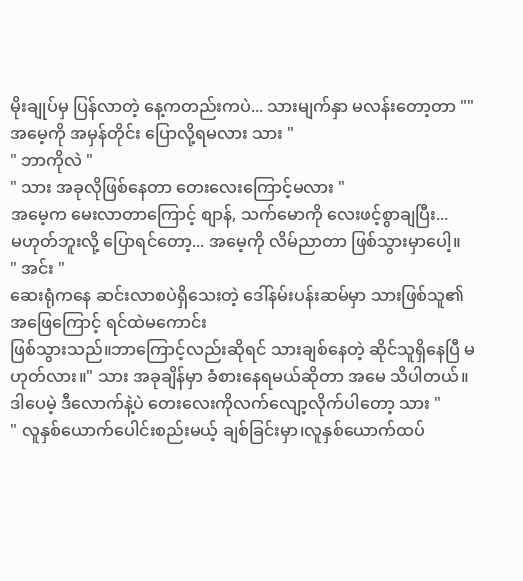မိုးချုပ်မှ ပြန်လာတဲ့ နေ့ကတည်းကပဲ... သားမျက်နှာ မလန်းတော့တာ "" အမေ့ကို အမှန်တိုင်း ပြောလို့ရမလား သား "
" ဘာကိုလဲ "
" သား အခုလိုဖြစ်နေတာ တေးလေးကြောင့်မလား "
အမေ့က မေးလာတာကြောင့် စျာန်, သက်မောကို လေးဖင့်စွာချပြီး...
မဟုတ်ဘူးလို့ ပြောရင်တော့... အမေ့ကို လိမ်ညာတာ ဖြစ်သွားမှာပေါ့။
" အင်း "
ဆေးရုံကနေ ဆင်းလာစပဲရှိသေးတဲ့ ဒေါ်နမ်းပန်းဆမ်မှာ သားဖြစ်သူ၏ အဖြေကြောင့် ရင်ထဲမကောင်း
ဖြစ်သွားသည်။ဘာကြောင့်လည်းဆိုရင် သားချစ်နေတဲ့ ဆိုင်သူရှိနေပြီ မဟုတ်လား။" သား အခုချိန်မှာ ခံစားနေရမယ်ဆိုတာ အမေ သိပါတယ်။ဒါပေမဲ့ ဒီလောက်နဲ့ပဲ တေးလေးကိုလက်လျော့လိုက်ပါတော့ သား "
" လူနှစ်ယောက်ပေါင်းစည်းမယ့် ချစ်ခြင်းမှာ၊လူနှစ်ယောက်ထပ်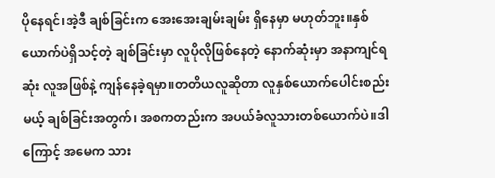ပိုနေရင်၊အဲ့ဒီ ချစ်ခြင်းက အေးအေးချမ်းချမ်း ရှိနေမှာ မဟုတ်ဘူး။နှစ်ယောက်ပဲရှိသင့်တဲ့ ချစ်ခြင်းမှာ လူပိုလိုဖြစ်နေတဲ့ နောက်ဆုံးမှာ အနာကျင်ရဆုံး လူအဖြစ်နဲ့ ကျန်နေခဲ့ရမှာ။တတိယလူဆိုတာ လူနှစ်ယောက်ပေါင်းစည်းမယ့် ချစ်ခြင်းအတွက်၊ အစကတည်းက အပယ်ခံလူသားတစ်ယောက်ပဲ။ဒါကြောင့် အမေက သား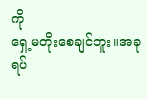ကို
ရှေ့မတိုးစေချင်ဘူး။အခု ရပ်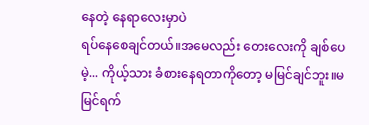နေတဲ့ နေရာလေးမှာပဲ
ရပ်နေစေချင်တယ်။အမေလည်း တေးလေးကို ချစ်ပေမဲ့... ကိုယ့်သား ခံစားနေရတာကိုတော့ မမြင်ချင်ဘူး။မမြင်ရက်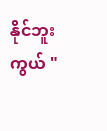နိုင်ဘူးကွယ် "